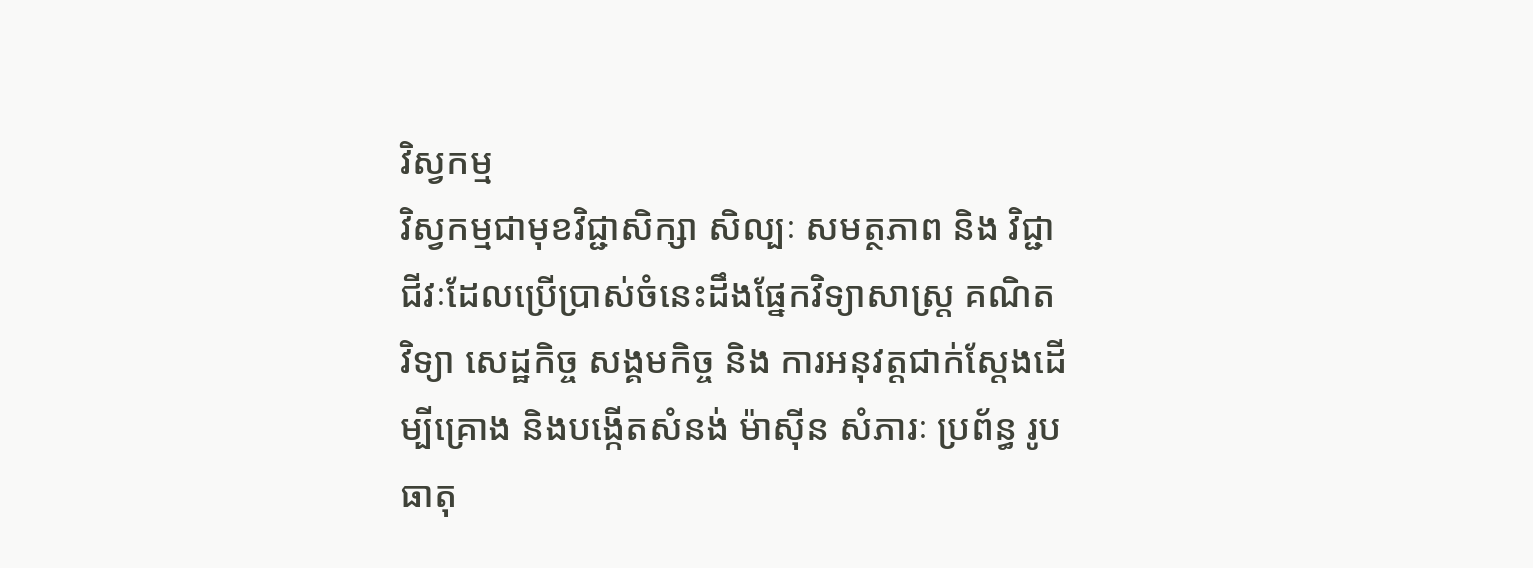វិស្វកម្ម
វិស្វកម្មជាមុខវិជ្ជាសិក្សា សិល្បៈ សមត្ថភាព និង វិជ្ជាជីវៈដែលប្រើប្រាស់ចំនេះដឹងផ្នែកវិទ្យាសាស្ត្រ គណិតវិទ្យា សេដ្ឋកិច្ច សង្គមកិច្ច និង ការអនុវត្តជាក់ស្ដែងដើម្បីគ្រោង និងបង្កើតសំនង់ ម៉ាស៊ីន សំភារៈ ប្រព័ន្ធ រូបធាតុ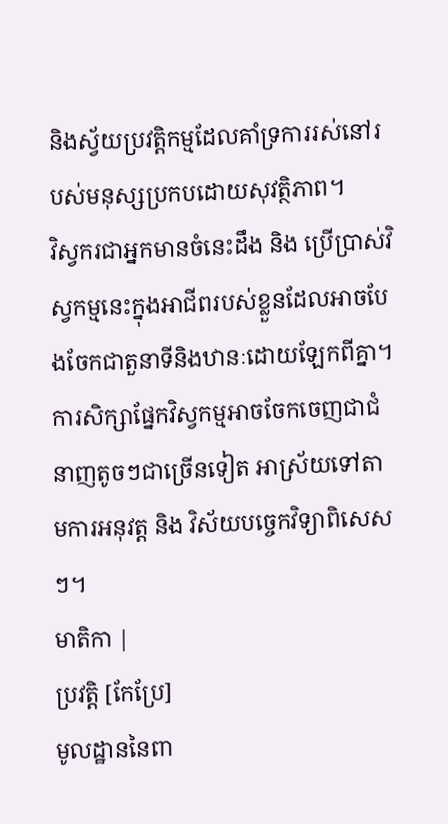និងស្វ័យប្រវត្តិកម្មដែលគាំទ្រការរស់នៅរបស់មនុស្សប្រកបដោយសុវត្ថិភាព។
វិស្វករជាអ្នកមានចំនេះដឹង និង ប្រើប្រាស់វិស្វកម្មនេះក្នុងអាជីពរបស់ខ្លួនដែលអាចបែងចែកជាតួនាទីនិងឋានៈដោយឡែកពីគ្នា។ ការសិក្សាផ្នែកវិស្វកម្មអាចចែកចេញជាជំនាញតូចៗជាច្រើនទៀត អាស្រ័យទៅតាមការអនុវត្ត និង វិស័យបច្ចេកវិទ្យាពិសេសៗ។
មាតិកា |
ប្រវត្តិ [កែប្រែ]
មូលដ្ឋាននៃពា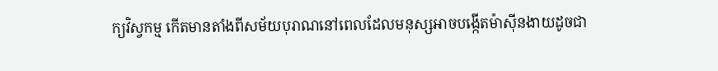ក្យវិស្វកម្ម កើតមានតាំងពីសម័យបុរាណនៅពេលដែលមនុស្សអាចបង្កើតម៉ាស៊ីនងាយដូចជា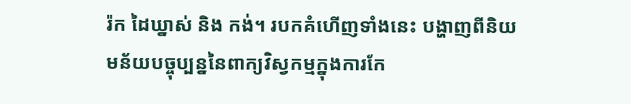រ៉ក ដៃឃ្នាស់ និង កង់។ របកគំហើញទាំងនេះ បង្ហាញពីនិយមន័យបច្ចុប្បន្ននៃពាក្យវិស្វកម្មក្នុងការកែ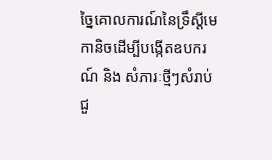ច្នៃគោលការណ៍នៃទ្រឹស្ដីមេកានិចដើម្បីបង្កើតឧបករណ៍ និង សំភារៈថ្មីៗសំរាប់ជួ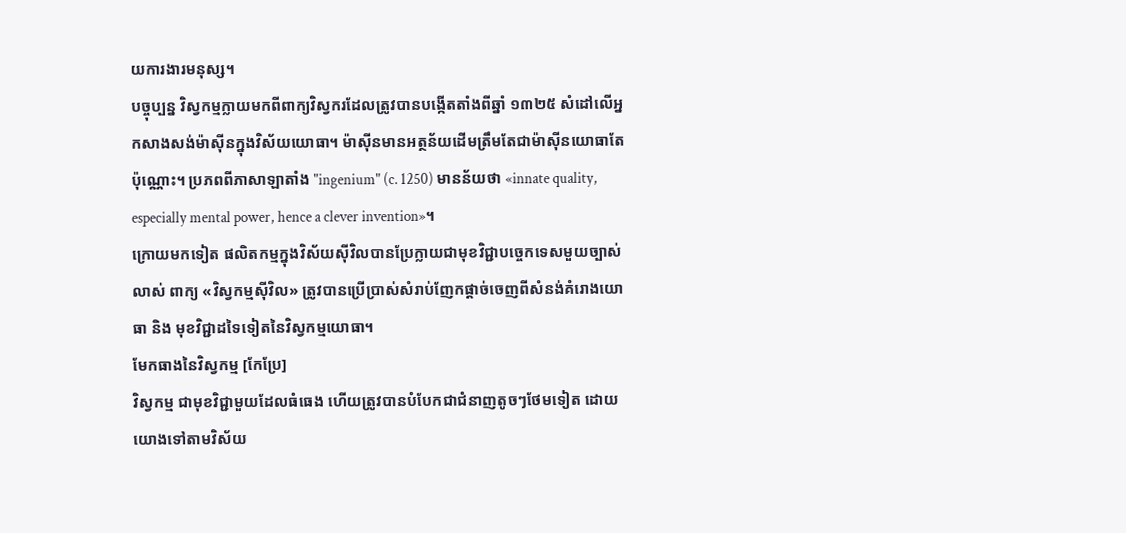យការងារមនុស្ស។
បច្ចុប្បន្ន វិស្វកម្មក្លាយមកពីពាក្យវិស្វករដែលត្រូវបានបង្កើតតាំងពីឆ្នាំ ១៣២៥ សំដៅលើអ្នកសាងសង់ម៉ាស៊ីនក្នុងវិស័យយោធា។ ម៉ាស៊ីនមានអត្ថន័យដើមត្រឹមតែជាម៉ាស៊ីនយោធាតែប៉ុណ្ណោះ។ ប្រភពពីភាសាឡាតាំង "ingenium" (c. 1250) មានន័យថា «innate quality, especially mental power, hence a clever invention»។
ក្រោយមកទៀត ផលិតកម្មក្នុងវិស័យស៊ីវិលបានប្រែក្លាយជាមុខវិជ្ជាបច្ចេកទេសមួយច្បាស់លាស់ ពាក្យ «វិស្វកម្មស៊ីវិល» ត្រូវបានប្រើប្រាស់សំរាប់ញែកផ្ដាច់ចេញពីសំនង់គំរោងយោធា និង មុខវិជ្ជាដទៃទៀតនៃវិស្វកម្មយោធា។
មែកធាងនៃវិស្វកម្ម [កែប្រែ]
វិស្វកម្ម ជាមុខវិជ្ជាមួយដែលធំធេង ហើយត្រូវបានបំបែកជាជំនាញតូចៗថែមទៀត ដោយយោងទៅតាមវិស័យ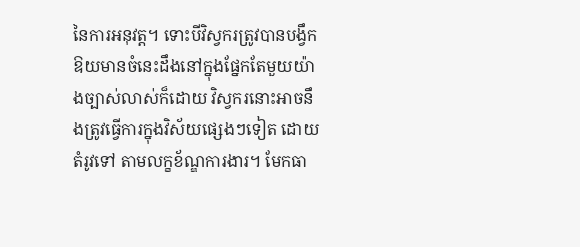នៃការអនុវត្ត។ ទោះបីវិស្វករត្រូវបានបង្វឹកឱយមានចំនេះដឹងនៅក្នុងផ្នែកតែមួយយ៉ាងច្បាស់លាស់ក៏ដោយ វិស្វករនោះអាចនឹងត្រូវធ្វើការក្នុងវិស័យផ្សេងៗទៀត ដោយតំរូវទៅ តាមលក្ខខ័ណ្ឌការងារ។ មែកធា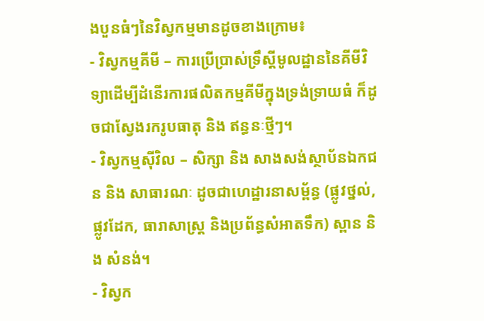ងបួនធំៗនៃវិស្វកម្មមានដូចខាងក្រោម៖
- វិស្វកម្មគីមី – ការប្រើប្រាស់ទ្រឹស្ដីមូលដ្ឋាននៃគីមីវិទ្យាដើម្បីដំនើរការផលិតកម្មគីមីក្នុងទ្រង់ទ្រាយធំ ក៏ដូចជាស្វែងរករូបធាតុ និង ឥន្ធនៈថ្មីៗ។
- វិស្វកម្មស៊ីវិល – សិក្សា និង សាងសង់ស្ថាប័នឯកជន និង សាធារណៈ ដូចជាហេដ្ឋារនាសម្ព័ន្ធ (ផ្លូវថ្នល់, ផ្លូវដែក, ធារាសាស្ត្រ និងប្រព័ន្ធសំអាតទឹក) ស្ពាន និង សំនង់។
- វិស្វក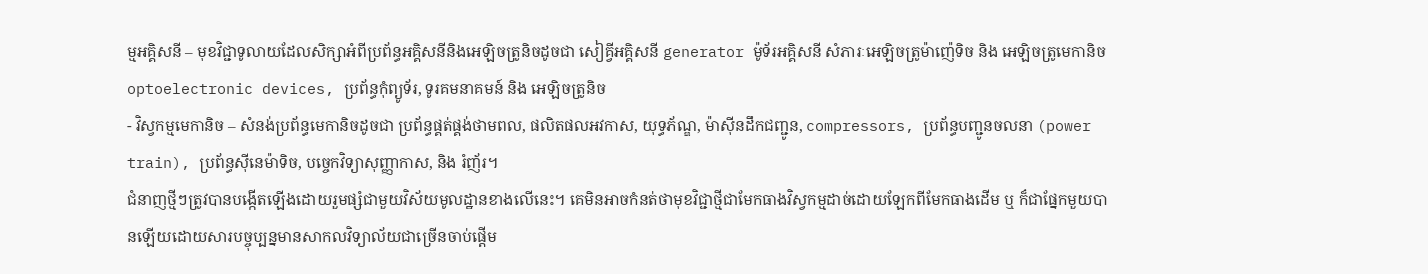ម្មអគ្គិសនី – មុខវិជ្ជាទូលាយដែលសិក្សាអំពីប្រព័ន្ធអគ្គិសនីនិងអេឡិចត្រូនិចដូចជា សៀគ្វីអគ្គិសនី generator ម៉ូទ័រអគ្គិសនី សំភារៈអេឡិចត្រូម៉ាញ៉េទិច និង អេឡិចត្រូមេកានិច optoelectronic devices, ប្រព័ន្ធកុំព្យូទ័រ, ទូរគមនាគមន៍ និង អេឡិចត្រូនិច
- វិស្វកម្មមេកានិច – សំនង់ប្រព័ន្ធមេកានិចដូចជា ប្រព័ន្ធផ្គត់ផ្គង់ថាមពល, ផលិតផលអវកាស, យុទ្ធភ័ណ្ឌ, ម៉ាស៊ីនដឹកជញ្ជូន, compressors, ប្រព័ន្ធបញ្ជូនចលនា (power train), ប្រព័ន្ធស៊ីនេម៉ាទិច, បច្ចេកវិទ្យាសុញ្ញាកាស, និង រំញ័រ។
ជំនាញថ្មីៗត្រូវបានបង្កើតឡើងដោយរួមផ្សំជាមួយវិស័យមូលដ្ឋានខាងលើនេះ។ គេមិនអាចកំនត់ថាមុខវិជ្ជាថ្មីជាមែកធាងវិស្វកម្មដាច់ដោយឡែកពីមែកធាងដើម ឬ ក៏ជាផ្នែកមួយបានឡើយដោយសារបច្ចុប្បន្នមានសាកលវិទ្យាល័យជាច្រើនចាប់ផ្ដើម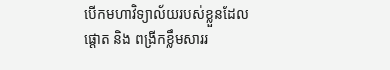បើកមហាវិទ្យាល័យរបស់ខ្លួនដែលផ្ដោត និង ពង្រីកខ្លឹមសាររ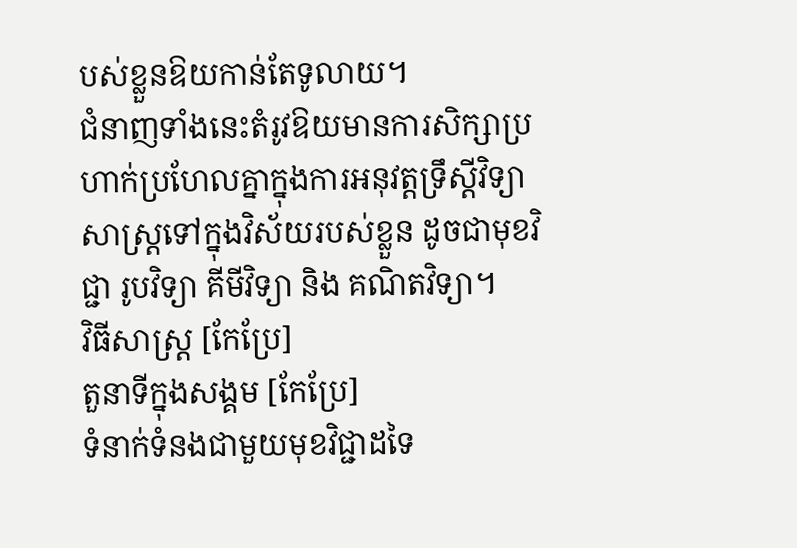បស់ខ្លួនឱយកាន់តែទូលាយ។
ជំនាញទាំងនេះតំរូវឱយមានការសិក្សាប្រហាក់ប្រហែលគ្នាក្នុងការអនុវត្តទ្រឹស្ដីវិទ្យាសាស្ត្រទៅក្នុងវិស័យរបស់ខ្លួន ដូចជាមុខវិជ្ជា រូបវិទ្យា គីមីវិទ្យា និង គណិតវិទ្យា។
វិធីសាស្ត្រ [កែប្រែ]
តួនាទីក្នុងសង្គម [កែប្រែ]
ទំនាក់ទំនងជាមួយមុខវិជ្ជាដទៃ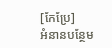[កែប្រែ]
អំនានបន្ថែម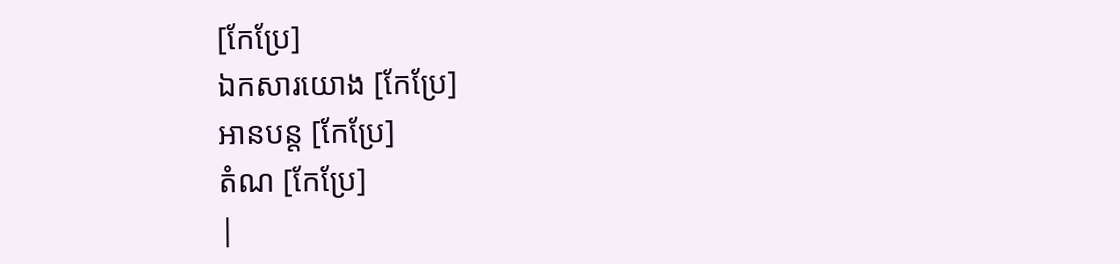[កែប្រែ]
ឯកសារយោង [កែប្រែ]
អានបន្ត [កែប្រែ]
តំណ [កែប្រែ]
|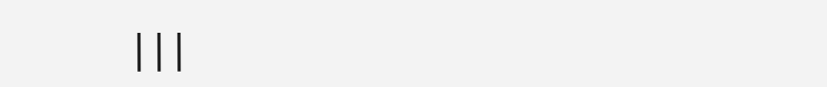|||